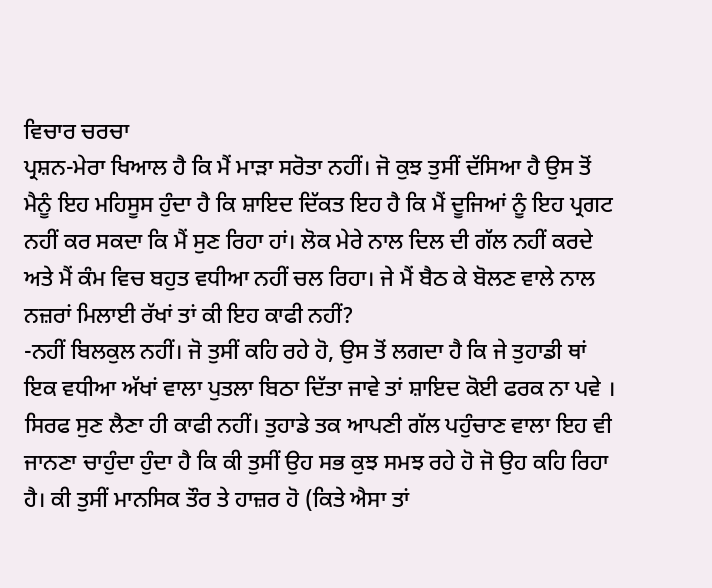ਵਿਚਾਰ ਚਰਚਾ
ਪ੍ਰਸ਼ਨ-ਮੇਰਾ ਖਿਆਲ ਹੈ ਕਿ ਮੈਂ ਮਾੜਾ ਸਰੋਤਾ ਨਹੀਂ। ਜੋ ਕੁਝ ਤੁਸੀਂ ਦੱਸਿਆ ਹੈ ਉਸ ਤੋਂ ਮੈਨੂੰ ਇਹ ਮਹਿਸੂਸ ਹੁੰਦਾ ਹੈ ਕਿ ਸ਼ਾਇਦ ਦਿੱਕਤ ਇਹ ਹੈ ਕਿ ਮੈਂ ਦੂਜਿਆਂ ਨੂੰ ਇਹ ਪ੍ਰਗਟ ਨਹੀਂ ਕਰ ਸਕਦਾ ਕਿ ਮੈਂ ਸੁਣ ਰਿਹਾ ਹਾਂ। ਲੋਕ ਮੇਰੇ ਨਾਲ ਦਿਲ ਦੀ ਗੱਲ ਨਹੀਂ ਕਰਦੇ ਅਤੇ ਮੈਂ ਕੰਮ ਵਿਚ ਬਹੁਤ ਵਧੀਆ ਨਹੀਂ ਚਲ ਰਿਹਾ। ਜੇ ਮੈਂ ਬੈਠ ਕੇ ਬੋਲਣ ਵਾਲੇ ਨਾਲ ਨਜ਼ਰਾਂ ਮਿਲਾਈ ਰੱਖਾਂ ਤਾਂ ਕੀ ਇਹ ਕਾਫੀ ਨਹੀਂ?
-ਨਹੀਂ ਬਿਲਕੁਲ ਨਹੀਂ। ਜੋ ਤੁਸੀਂ ਕਹਿ ਰਹੇ ਹੋ, ਉਸ ਤੋਂ ਲਗਦਾ ਹੈ ਕਿ ਜੇ ਤੁਹਾਡੀ ਥਾਂ ਇਕ ਵਧੀਆ ਅੱਖਾਂ ਵਾਲਾ ਪੁਤਲਾ ਬਿਠਾ ਦਿੱਤਾ ਜਾਵੇ ਤਾਂ ਸ਼ਾਇਦ ਕੋਈ ਫਰਕ ਨਾ ਪਵੇ । ਸਿਰਫ ਸੁਣ ਲੈਣਾ ਹੀ ਕਾਫੀ ਨਹੀਂ। ਤੁਹਾਡੇ ਤਕ ਆਪਣੀ ਗੱਲ ਪਹੁੰਚਾਣ ਵਾਲਾ ਇਹ ਵੀ ਜਾਨਣਾ ਚਾਹੁੰਦਾ ਹੁੰਦਾ ਹੈ ਕਿ ਕੀ ਤੁਸੀਂ ਉਹ ਸਭ ਕੁਝ ਸਮਝ ਰਹੇ ਹੋ ਜੋ ਉਹ ਕਹਿ ਰਿਹਾ ਹੈ। ਕੀ ਤੁਸੀਂ ਮਾਨਸਿਕ ਤੌਰ ਤੇ ਹਾਜ਼ਰ ਹੋ (ਕਿਤੇ ਐਸਾ ਤਾਂ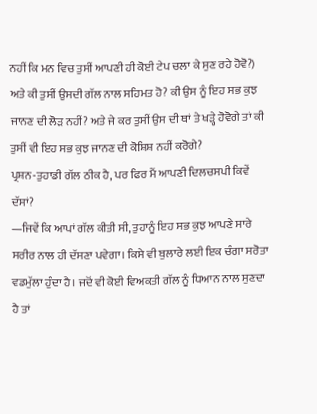ਨਹੀਂ ਕਿ ਮਨ ਵਿਚ ਤੁਸੀਂ ਆਪਣੀ ਹੀ ਕੋਈ ਟੇਪ ਚਲਾ ਕੇ ਸੁਣ ਰਹੇ ਹੋਵੋ?) ਅਤੇ ਕੀ ਤੁਸੀਂ ਉਸਦੀ ਗੱਲ ਨਾਲ ਸਹਿਮਤ ਹੋ? ਕੀ ਉਸ ਨੂੰ ਇਹ ਸਭ ਕੁਝ ਜਾਨਣ ਦੀ ਲੋੜ ਨਹੀਂ? ਅਤੇ ਜੇ ਕਰ ਤੁਸੀਂ ਉਸ ਦੀ ਥਾਂ ਤੇ ਖੜ੍ਹੇ ਹੋਵੋਗੇ ਤਾਂ ਕੀ ਤੁਸੀਂ ਵੀ ਇਹ ਸਭ ਕੁਝ ਜਾਨਣ ਦੀ ਕੋਸ਼ਿਸ਼ ਨਹੀਂ ਕਰੋਗੇ?
ਪ੍ਰਸ਼ਨ-ਤੁਹਾਡੀ ਗੱਲ ਠੀਕ ਹੈ, ਪਰ ਫਿਰ ਮੈਂ ਆਪਣੀ ਦਿਲਚਸਪੀ ਕਿਵੇਂ ਦੱਸਾਂ?
—ਜਿਵੇਂ ਕਿ ਆਪਾਂ ਗੱਲ ਕੀਤੀ ਸੀ, ਤੁਹਾਨੂੰ ਇਹ ਸਭ ਕੁਝ ਆਪਣੇ ਸਾਰੇ ਸਰੀਰ ਨਾਲ ਹੀ ਦੱਸਣਾ ਪਵੇਗਾ। ਕਿਸੇ ਵੀ ਬੁਲਾਰੇ ਲਈ ਇਕ ਚੰਗਾ ਸਰੋਤਾ ਵਡਮੁੱਲਾ ਹੁੰਦਾ ਹੈ। ਜਦੋਂ ਵੀ ਕੋਈ ਵਿਅਕਤੀ ਗੱਲ ਨੂੰ ਧਿਆਨ ਨਾਲ ਸੁਣਦਾ ਹੈ ਤਾਂ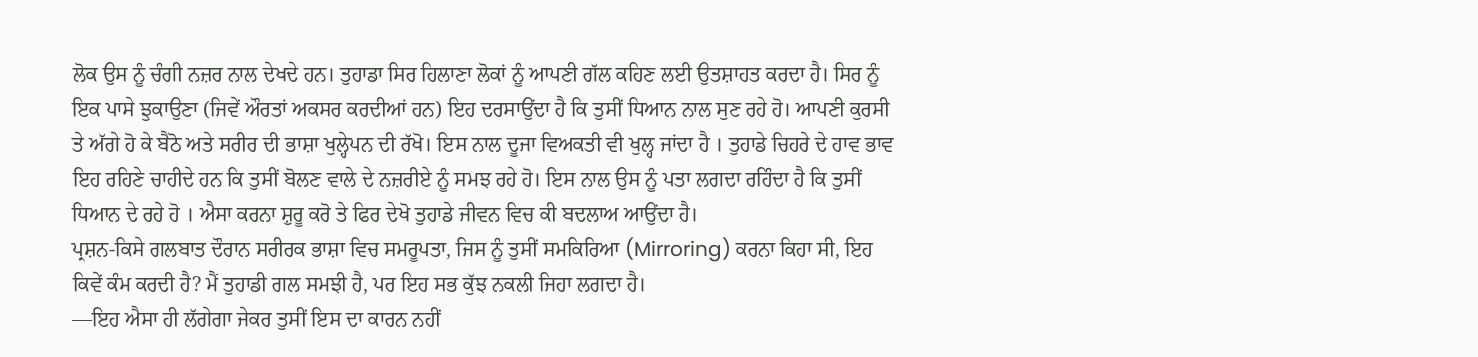ਲੋਕ ਉਸ ਨੂੰ ਚੰਗੀ ਨਜ਼ਰ ਨਾਲ ਦੇਖਦੇ ਹਨ। ਤੁਹਾਡਾ ਸਿਰ ਹਿਲਾਣਾ ਲੋਕਾਂ ਨੂੰ ਆਪਣੀ ਗੱਲ ਕਹਿਣ ਲਈ ਉਤਸ਼ਾਹਤ ਕਰਦਾ ਹੈ। ਸਿਰ ਨੂੰ ਇਕ ਪਾਸੇ ਝੁਕਾਉਣਾ (ਜਿਵੇਂ ਔਰਤਾਂ ਅਕਸਰ ਕਰਦੀਆਂ ਹਨ) ਇਹ ਦਰਸਾਉਂਦਾ ਹੈ ਕਿ ਤੁਸੀਂ ਧਿਆਨ ਨਾਲ ਸੁਣ ਰਹੇ ਹੋ। ਆਪਣੀ ਕੁਰਸੀ ਤੇ ਅੱਗੇ ਹੋ ਕੇ ਬੈਠੋ ਅਤੇ ਸਰੀਰ ਦੀ ਭਾਸ਼ਾ ਖੁਲ੍ਹੇਪਨ ਦੀ ਰੱਖੋ। ਇਸ ਨਾਲ ਦੂਜਾ ਵਿਅਕਤੀ ਵੀ ਖੁਲ੍ਹ ਜਾਂਦਾ ਹੈ । ਤੁਹਾਡੇ ਚਿਹਰੇ ਦੇ ਹਾਵ ਭਾਵ ਇਹ ਰਹਿਣੇ ਚਾਹੀਦੇ ਹਨ ਕਿ ਤੁਸੀਂ ਬੋਲਣ ਵਾਲੇ ਦੇ ਨਜ਼ਰੀਏ ਨੂੰ ਸਮਝ ਰਹੇ ਹੋ। ਇਸ ਨਾਲ ਉਸ ਨੂੰ ਪਤਾ ਲਗਦਾ ਰਹਿੰਦਾ ਹੈ ਕਿ ਤੁਸੀਂ ਧਿਆਨ ਦੇ ਰਹੇ ਹੋ । ਐਸਾ ਕਰਨਾ ਸ਼ੁਰੂ ਕਰੋ ਤੇ ਫਿਰ ਦੇਖੋ ਤੁਹਾਡੇ ਜੀਵਨ ਵਿਚ ਕੀ ਬਦਲਾਅ ਆਉਂਦਾ ਹੈ।
ਪ੍ਰਸ਼ਨ-ਕਿਸੇ ਗਲਬਾਤ ਦੌਰਾਨ ਸਰੀਰਕ ਭਾਸ਼ਾ ਵਿਚ ਸਮਰੂਪਤਾ, ਜਿਸ ਨੂੰ ਤੁਸੀਂ ਸਮਕਿਰਿਆ (Mirroring) ਕਰਨਾ ਕਿਹਾ ਸੀ, ਇਹ ਕਿਵੇਂ ਕੰਮ ਕਰਦੀ ਹੈ? ਮੈਂ ਤੁਹਾਡੀ ਗਲ ਸਮਝੀ ਹੈ, ਪਰ ਇਹ ਸਭ ਕੁੱਝ ਨਕਲੀ ਜਿਹਾ ਲਗਦਾ ਹੈ।
—ਇਹ ਐਸਾ ਹੀ ਲੱਗੇਗਾ ਜੇਕਰ ਤੁਸੀਂ ਇਸ ਦਾ ਕਾਰਨ ਨਹੀਂ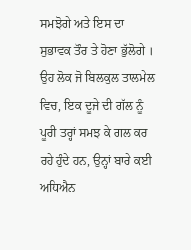ਸਮਝੋਗੇ ਅਤੇ ਇਸ ਦਾ ਸੁਭਾਵਕ ਤੌਰ ਤੇ ਹੋਣਾ ਭੁੱਲੋਗੇ । ਉਹ ਲੋਕ ਜੋ ਬਿਲਕੁਲ ਤਾਲਮੇਲ ਵਿਚ, ਇਕ ਦੂਜੇ ਦੀ ਗੱਲ ਨੂੰ ਪੂਰੀ ਤਰ੍ਹਾਂ ਸਮਝ ਕੇ ਗਲ ਕਰ ਰਹੇ ਹੁੰਦੇ ਹਨ, ਉਨ੍ਹਾਂ ਬਾਰੇ ਕਈ ਅਧਿਐਨ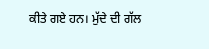ਕੀਤੇ ਗਏ ਹਨ। ਮੁੱਦੇ ਦੀ ਗੱਲ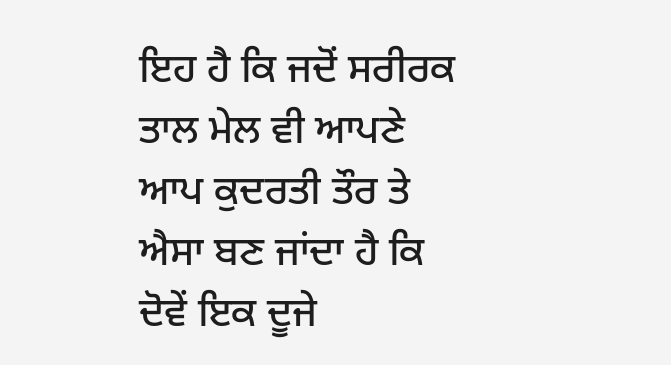ਇਹ ਹੈ ਕਿ ਜਦੋਂ ਸਰੀਰਕ ਤਾਲ ਮੇਲ ਵੀ ਆਪਣੇ ਆਪ ਕੁਦਰਤੀ ਤੌਰ ਤੇ ਐਸਾ ਬਣ ਜਾਂਦਾ ਹੈ ਕਿ ਦੋਵੇਂ ਇਕ ਦੂਜੇ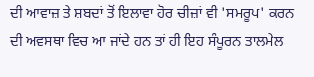ਦੀ ਆਵਾਜ਼ ਤੇ ਸ਼ਬਦਾਂ ਤੋਂ ਇਲਾਵਾ ਹੋਰ ਚੀਜ਼ਾਂ ਵੀ 'ਸਮਰੂਪ' ਕਰਨ ਦੀ ਅਵਸਥਾ ਵਿਚ ਆ ਜਾਂਦੇ ਹਨ ਤਾਂ ਹੀ ਇਹ ਸੰਪੂਰਨ ਤਾਲਮੇਲ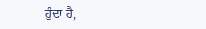ਹੁੰਦਾ ਹੈ,